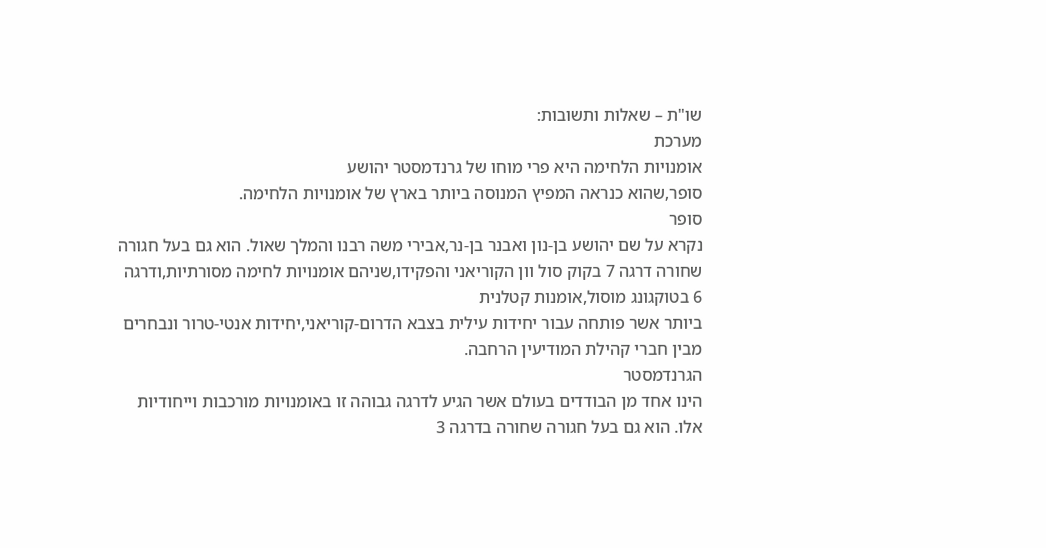שו"ת – שאלות ותשובות:
מערכת
אומנויות הלחימה היא פרי מוחו של גרנדמסטר יהושע
סופר,שהוא כנראה המפיץ המנוסה ביותר בארץ של אומנויות הלחימה.
סופר
נקרא על שם יהושע בן-נון ואבנר בן-נר,אבירי משה רבנו והמלך שאול. הוא גם בעל חגורה
שחורה דרגה 7 בקוק סול וון הקוריאני והפקידו,שניהם אומנויות לחימה מסורתיות,ודרגה
6 בטוקגונג מוסול,אומנות קטלנית
ביותר אשר פותחה עבור יחידות עילית בצבא הדרום-קוריאני,יחידות אנטי-טרור ונבחרים
מבין חברי קהילת המודיעין הרחבה.
הגרנדמסטר
הינו אחד מן הבודדים בעולם אשר הגיע לדרגה גבוהה זו באומנויות מורכבות וייחודיות
אלו. הוא גם בעל חגורה שחורה בדרגה 3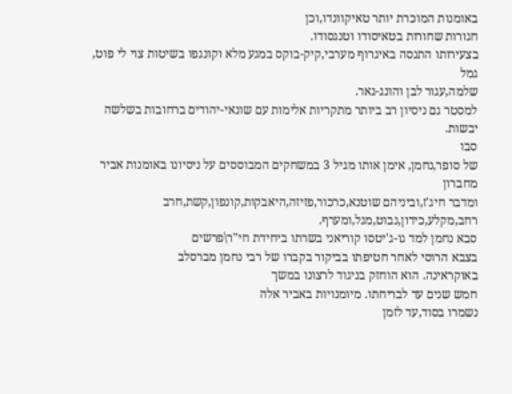באומנות המוכרת יותר טאיקוונדו,וכן
חגורות שחורות בטאיסודו וטנגסודו.
בצעירותו התנסה באיגרוף מערבי,קיק-בוקס במגע מלא וקונגפו בשיטות צוי לי פוט, גמל
שלמה,עגור לבן והונג-גאר.
למסטר גם ניסיון רב ביותר מתקריות אלימות עם שונאי-יהודים ברחובות בשלשה יבשות.
סבו
של סופר,נחמן, אימן אותו מגיל 3 במשחקים המבוססים על ניסיונו באומנות אביר מחברון
ומדבר חיג'ז,וביניהם שוטנא,כרכור,פזיזה,היאבקות,קונפון,קשת,חרב רחב,מקלע,כידון,נבוט,מגל,ומערף.
סבא נחמן למד גו-ג'יטסו קוריאני בשרתו ביחידת חי"ר\פרשים
בצבא הרוסי לאחר חטיפתו בביקור בקברו של רבי נחמן מברסלב
באוקראינה. הוא הוחזק בניגוד לרצונו במשך
חמש שנים עד לבריחתו. מיומנויות באביר אלה
נשמרו בסוד,עד לזמן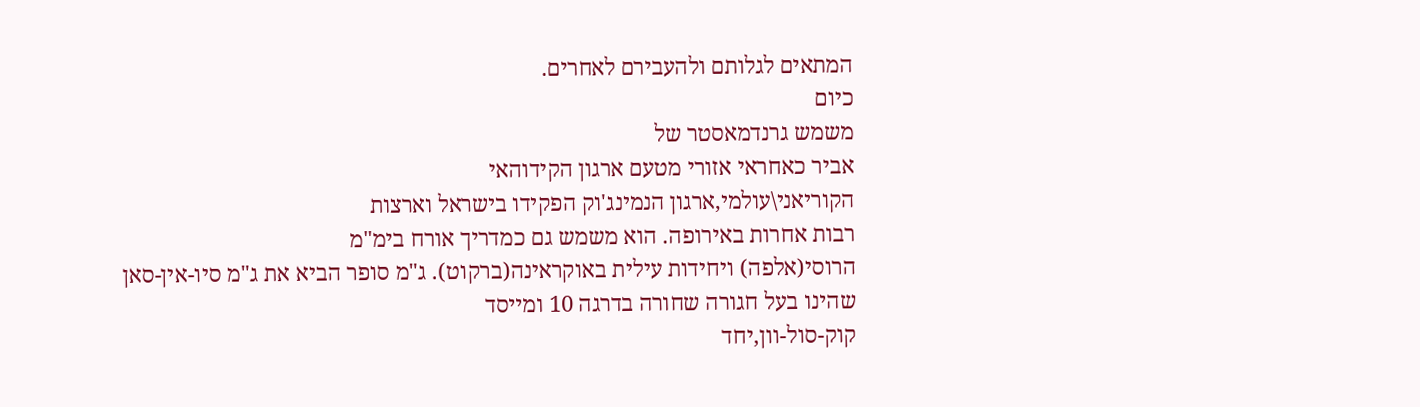המתאים לגלותם ולהעבירם לאחרים.
כיום
משמש גרנדמאסטר של
אביר כאחראי אזורי מטעם ארגון הקידוהאי
הקוריאני\עולמי,ארגון הנמינג'וק הפקידו בישראל וארצות
רבות אחרות באירופה. הוא משמש גם כמדריך אורח בימ"מ
הרוסי(אלפה) ויחידות עילית באוקראינה(ברקוט). ג"מ סופר הביא את ג"מ סיו-אין-סאן שהינו בעל חגורה שחורה בדרגה 10 ומייסד
קוק-סול-וון,יחד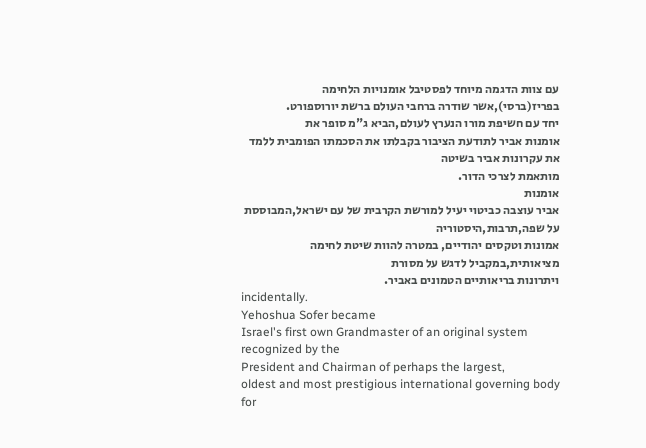עם צוות הדגמה מיוחד לפסטיבל אומנויות הלחימה בפריז(ברסי),אשר שודרה ברחבי העולם ברשת יורוספורט.
יחד עם חשיפת מורו הנערץ לעולם,הביא ג"מ סופר את
אומנות אביר לתודעת הציבור בקבלתו את הסכמתו הפומבית ללמד את עקרונות אביר בשיטה
מותאמת לצרכי הדור.
אומנות
אביר עוצבה כביטוי יעיל למורשת הקרבית של עם ישראל,המבוססת על שפה,תרבות,היסטוריה
אמונות וטקסים יהודיים, במטרה להוות שיטת לחימה מציאותית,במקביל לדגש על מסורת
ויתרונות בריאותיים הטמונים באביר.
incidentally.
Yehoshua Sofer became
Israel's first own Grandmaster of an original system recognized by the
President and Chairman of perhaps the largest,
oldest and most prestigious international governing body for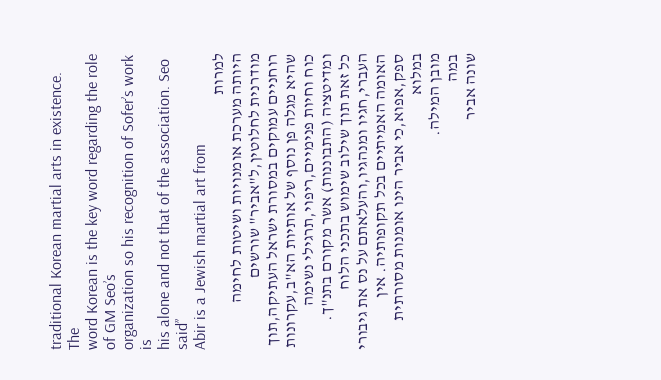traditional Korean martial arts in existence.
The
word Korean is the key word regarding the role of GM Seo’s
organization so his recognition of Sofer’s work is
his alone and not that of the association. Seo said’’
Abir is a Jewish martial art from
למרות
היותה מערכת אומנויות ושיטות לחימה מודרנית לחלוטין,ל"אביר" שורשים
רוחניים עמוקים במסורת ישראל העתיקה,תוך שהיא מגלה פן נוסף של אותיות הא"ב,עקרונות
כוח וחיות פנימיים,ריפוי,תרגילי נשימה ומדיטציה (התבוננות) אשר מקורם בתנ"ך.
כל זאת תוך שילוב שימוש בתכני הלוח העברי,חגיו ומנהגיו,והעלאתם על נס את גיבורי
האומה האמיתיים בכל תקופותיה. אין ספק,אפוא,כי אביר הינו אומנות מסורתית במלוא
מובן המילה.
במה
שונה אביר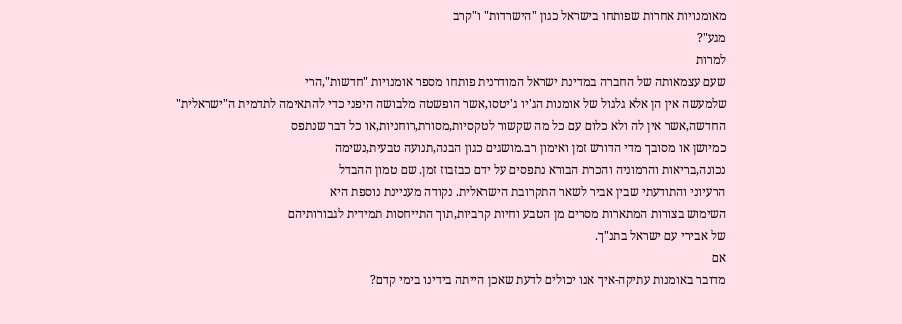מאומנויות אחרות שפותחו בישראל כגון "הישרדות" ו"קרב
מגע"?
למרות
שעם עצמאותה של החברה במדינת ישראל המודרנית פותחו מספר אומנויות "חדשות",הרי
שלמעשה אין הן אלא גלגול של אומנות הג'יו ג'יטסו,אשר הופשטה מלבושה היפני כדי להתאימה לתדמית ה"ישראלית"
החדשה,אשר אין לה ולא כלום עם כל מה שקשור לטקסיות,מסורת,רוחניות,או כל דבר שנתפס
כמיושן או מסובך מדי הדורש זמן ואימון רב.מושגים כגון הבנה,תנועה טבעית,נשימה
נכונה,בריאות והרמוניה והכרת הבורא נתפסים על ידם כבזבוז זמן. שם טמון ההבדל
הרעיוני והתודעתי שבין אביר לשאר התקרובת הישראלית. נקודה מעניינת נוספת היא
השימוש בצורות המתארות מסרים מן הטבע וחיות קרביות,תוך התייחסות תמידית לגבורותיהם
של אבירי עם ישראל בתנ"ך.
אם
מדובר באומנות עתיקה-איך אנו יכולים לדעת שאכן הייתה בידינו בימי קדם?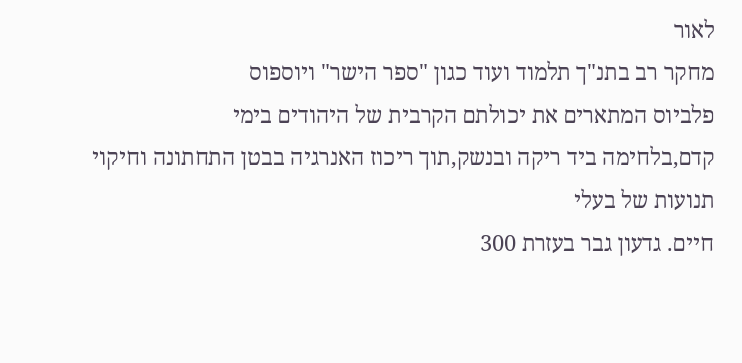לאור
מחקר רב בתנ"ך תלמוד ועוד כגון "ספר הישר" ויוספוס
פלביוס המתארים את יכולתם הקרבית של היהודים בימי
קדם,בלחימה ביד ריקה ובנשק,תוך ריכוז האנרגיה בבטן התחתונה וחיקוי תנועות של בעלי
חיים. גדעון גבר בעזרת 300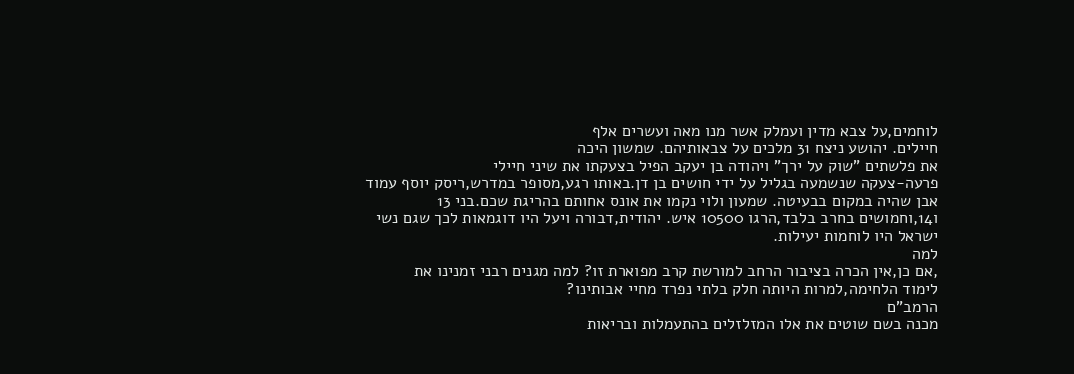לוחמים,על צבא מדין ועמלק אשר מנו מאה ועשרים אלף
חיילים. יהושע ניצח 31 מלכים על צבאותיהם. שמשון היכה
את פלשתים "שוק על ירך" ויהודה בן יעקב הפיל בצעקתו את שיני חיילי
פרעה-צעקה שנשמעה בגליל על ידי חושים בן דן.באותו רגע,מסופר במדרש,ריסק יוסף עמוד
אבן שהיה במקום בבעיטה. שמעון ולוי נקמו את אונס אחותם בהריגת שכם.בני 13
ו14,וחמושים בחרב בלבד,הרגו 10500 איש. יהודית,דבורה ויעל היו דוגמאות לכך שגם נשי
ישראל היו לוחמות יעילות.
למה
,אם כן,אין הכרה בציבור הרחב למורשת קרב מפוארת זו? למה מגנים רבני זמנינו את
לימוד הלחימה,למרות היותה חלק בלתי נפרד מחיי אבותינו?
הרמב"ם
מכנה בשם שוטים את אלו המזלזלים בהתעמלות ובריאות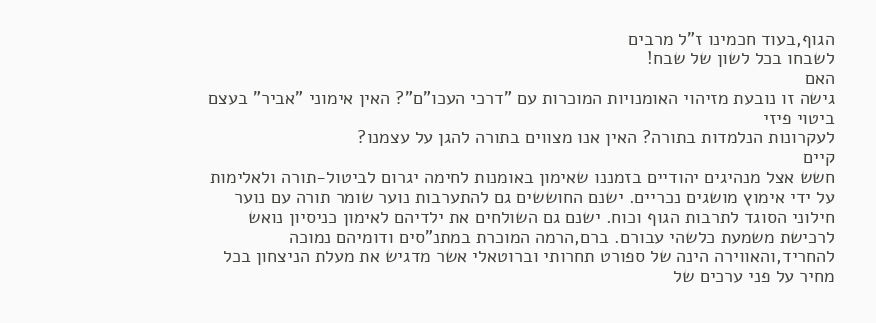הגוף,בעוד חכמינו ז"ל מרבים
לשבחו בכל לשון של שבח!
האם
גישה זו נובעת מזיהוי האומנויות המוכרות עם "דרכי העכו"ם"? האין אימוני "אביר" בעצם ביטוי פיזי
לעקרונות הנלמדות בתורה? האין אנו מצווים בתורה להגן על עצמנו?
קיים
חשש אצל מנהיגים יהודיים בזמננו שאימון באומנות לחימה יגרום לביטול-תורה ולאלימות
על ידי אימוץ מושגים נכריים. ישנם החוששים גם להתערבות נוער שומר תורה עם נוער
חילוני הסוגד לתרבות הגוף וכוח. ישנם גם השולחים את ילדיהם לאימון כניסיון נואש
לרכישת משמעת כלשהי עבורם. ברם,הרמה המוכרת במתנ"סים ודומיהם נמוכה
להחריד,והאווירה הינה של ספורט תחרותי וברוטאלי אשר מדגיש את מעלת הניצחון בכל
מחיר על פני ערכים של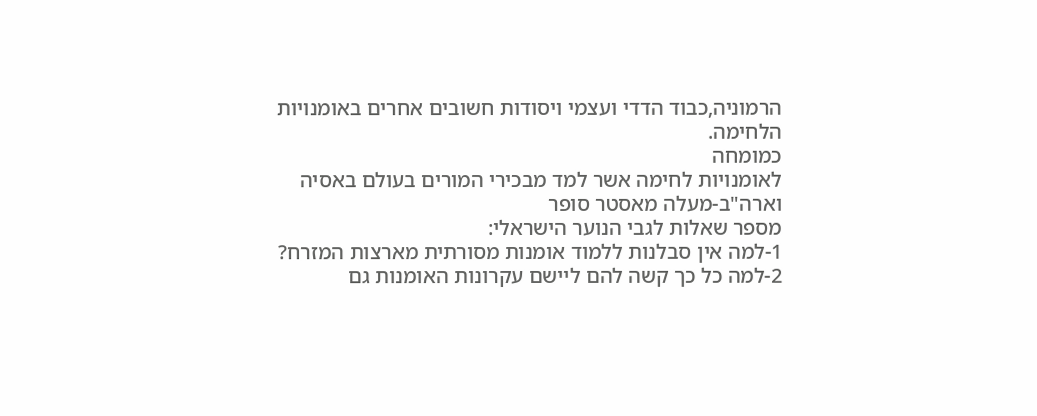הרמוניה,כבוד הדדי ועצמי ויסודות חשובים אחרים באומנויות
הלחימה.
כמומחה
לאומנויות לחימה אשר למד מבכירי המורים בעולם באסיה וארה"ב-מעלה מאסטר סופר
מספר שאלות לגבי הנוער הישראלי:
1-למה אין סבלנות ללמוד אומנות מסורתית מארצות המזרח?
2-למה כל כך קשה להם ליישם עקרונות האומנות גם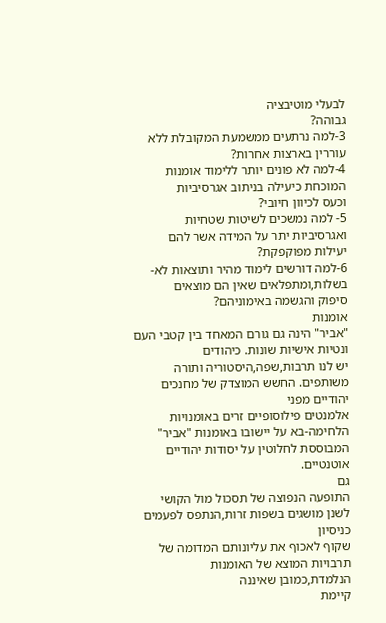לבעלי מוטיבציה
גבוהה?
3-למה נרתעים ממשמעת המקובלת ללא עוררין בארצות אחרות?
4-למה לא פונים יותר ללימוד אומנות המוכחת כיעילה בניתוב אגרסיביות
וכעס לכיוון חיובי?
5- למה נמשכים לשיטות שטחיות ואגרסיביות יתר על המידה אשר להם
יעילות מפוקפקת?
6-למה דורשים לימוד מהיר ותוצאות לא-בשלות,ומתפלאים שאין הם מוצאים
סיפוק והגשמה באימוניהם?
אומנות
"אביר" הינה גם גורם המאחד בין קטבי העם ונטיות אישיות שונות. כיהודים
יש לנו תרבות,שפה,היסטוריה ותורה משותפים. החשש המוצדק של מחנכים יהודיים מפני
אלמנטים פילוסופיים זרים באומנויות הלחימה-בא על יישובו באומנות "אביר"
המבוססת לחלוטין על יסודות יהודיים אוטנטיים.
גם
התופעה הנפוצה של תסכול מול הקושי לשנן מושגים בשפות זרות,הנתפס לפעמים כניסיון
שקוף לאכוף את עליונותם המדומה של תרבויות המוצא של האומנות הנלמדת,כמובן שאיננה
קיימת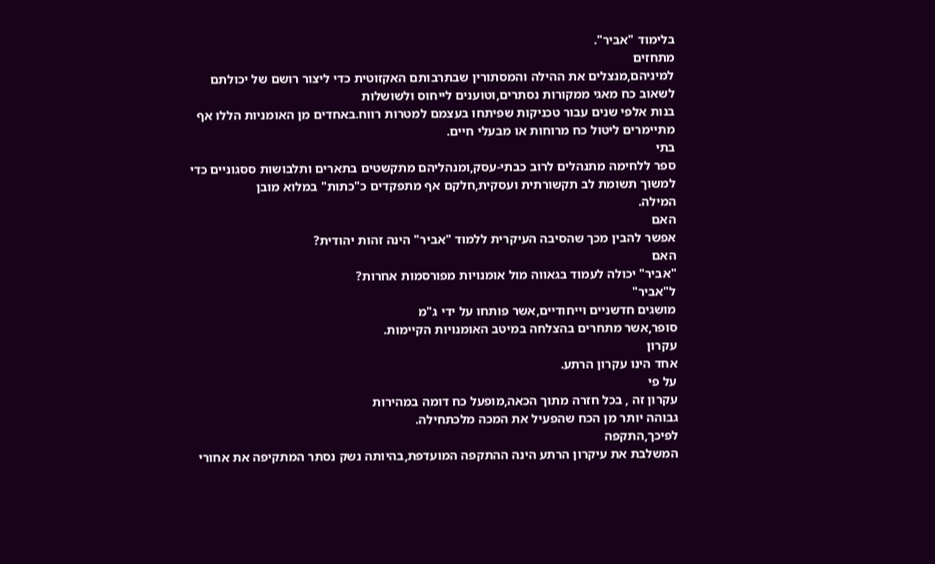בלימוד "אביר".
מתחזים
למיניהם,מנצלים את ההילה והמסתורין שבתרבותם האקזוטית כדי ליצור רושם של יכולתם
לשאוב כח מאגי ממקורות נסתרים,וטוענים לייחוס ולשושלות
בנות אלפי שנים עבור טכניקות שפיתחו בעצמם למטרות רווח.באחדים מן האומניות הללו אף
מתיימרים ליטול כח מרוחות או מבעלי חיים.
בתי
ספר ללחימה מתנהלים לרוב כבתי-עסק,ומנהליהם מתקשטים בתארים ותלבושות ססגוניים כדי
למשוך תשומת לב תקשורתית ועסקית,חלקם אף מתפקדים כ"כתות" במלוא מובן
המילה.
האם
אפשר להבין מכך שהסיבה העיקרית ללמוד "אביר" הינה זהות יהודית?
האם
"אביר" יכולה לעמוד בגאווה מול אומנויות מפורסמות אחרות?
ל"אביר"
מושגים חדשניים וייחודיים,אשר פותחו על ידי ג"מ
סופר,אשר מתחרים בהצלחה במיטב האומנויות הקיימות.
עקרון
אחד הינו עקרון הרתע.
על פי
עקרון זה , בכל חזרה מתוך הכאה,מופעל כח דומה במהירות
גבוהה יותר מן הכח שהפעיל את המכה מלכתחילה.
לפיכך,התקפה
המשלבת את עיקרון הרתע הינה ההתקפה המועדפת,בהיותה נשק נסתר המתקיפה את אחורי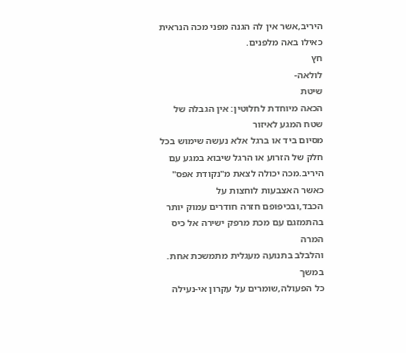היריב,אשר אין לה הגנה מפני מכה הנראית כאילו באה מלפנים.
חץ
לולאה-
שיטת
הכאה מיוחדת לחלוטין: אין הגבלה של שטח המגע לאיזור
מסיום ביד או ברגל אלא נעשה שימוש בכל חלק של הזרוע או הרגל שיבוא במגע עם
היריב.מכה יכולה לצאת מ"נקודת אפס" כאשר האצבעות לוחצות על
הכבד,ובכיפופם חזרה חודרים עמוק יותר בהתמזגם עם מכת מרפק ישירה אל כיס המרה
והלבלב בתנועה מעגלית מתמשכת אחת.
במשך
כל הפעולה,שומרים על עקרון אי-נעילה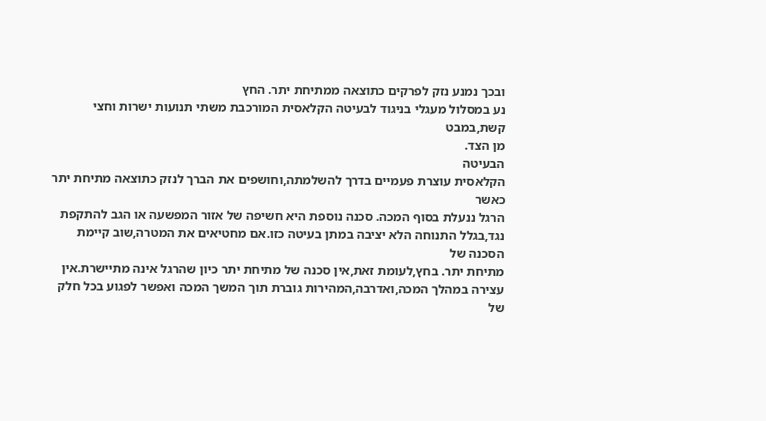ובכך נמנע נזק לפרקים כתוצאה ממתיחת יתר. החץ
נע במסלול מעגלי בניגוד לבעיטה הקלאסית המורכבת משתי תנועות ישרות וחצי קשת,במבט
מן הצד.
הבעיטה
הקלאסית עוצרת פעמיים בדרך להשלמתה,וחושפים את הברך לנזק כתוצאה מתיחת יתר כאשר
הרגל ננעלת בסוף המכה. סכנה נוספת היא חשיפה של אזור המפשעה או הגב להתקפת
נגד,בגלל התנוחה הלא יציבה במתן בעיטה כזו.אם מחטיאים את המטרה,שוב קיימת הסכנה של
מתיחת יתר. בחץ,לעומת זאת,אין סכנה של מתיחת יתר כיון שהרגל אינה מתיישרת.אין
עצירה במהלך המכה,ואדרבה,המהירות גוברת תוך המשך המכה ואפשר לפגוע בכל חלק של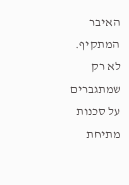האיבר המתקיף.
לא רק
שמתגברים על סכנות מתיחת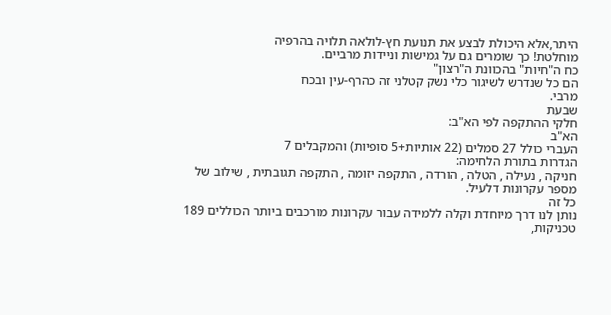היתר,אלא היכולת לבצע את תנועת חץ-לולאה תלויה בהרפיה
מוחלטת! כך שומרים גם על גמישות וניידות מרביים.
כח ה"חיות" בהכוונת ה"רצון"
הם כל שנדרש לשיגור כלי נשק קטלני זה כהרף-עין ובכח
מרבי.
שבעת
חלקי ההתקפה לפי הא"ב:
הא"ב
העברי כולל 27 סמלים (22 אותיות+5 סופיות) והמקבלים 7
הגדרות בתורת הלחימה:
חניקה , נעילה , הטלה , הורדה , התקפה יזומה , התקפה תגובתית , שילוב של מספר עקרונות דלעיל.
כל זה
נותן לנו דרך מיוחדת וקלה ללמידה עבור עקרונות מורכבים ביותר הכוללים 189 טכניקות,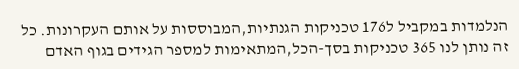הנלמדות במקביל ל176 טכניקות הגנתיות,המבוססות על אותם העקרונות. כל זה נותן לנו 365 טכניקות בסך-הכל,המתאימות למספר הגידים בגוף האדם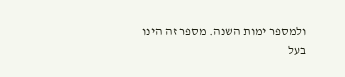ולמספר ימות השנה. מספר זה הינו
בעל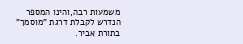משמעות רבה,והינו המספר הנדרש לקבלת דרגת "מוסמך" בתורת אביר.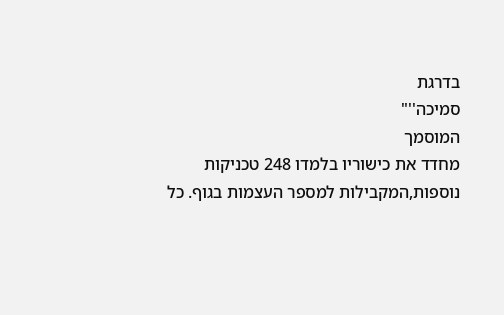בדרגת
סמיכה''"
המוסמך
מחדד את כישוריו בלמדו 248 טכניקות נוספות,המקבילות למספר העצמות בגוף. כל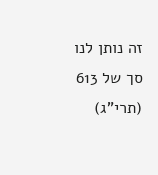זה נותן לנו סך של 613 (תרי"ג)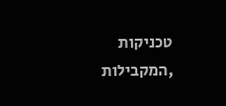טכניקות
,המקבילות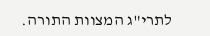לתרי"ג המצוות התורה.